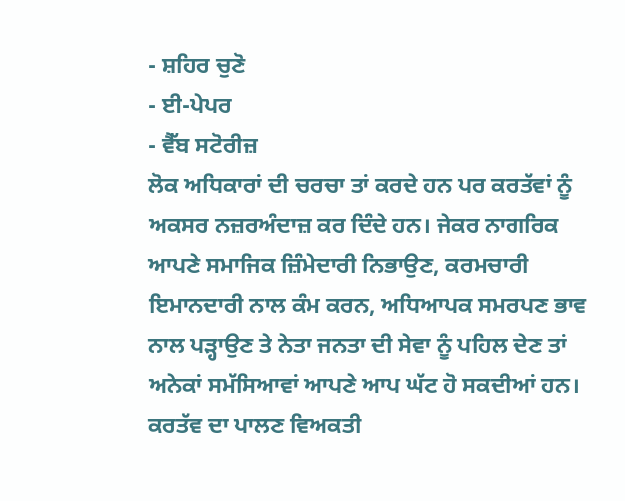- ਸ਼ਹਿਰ ਚੁਣੋ
- ਈ-ਪੇਪਰ
- ਵੈੱਬ ਸਟੋਰੀਜ਼
ਲੋਕ ਅਧਿਕਾਰਾਂ ਦੀ ਚਰਚਾ ਤਾਂ ਕਰਦੇ ਹਨ ਪਰ ਕਰਤੱਵਾਂ ਨੂੰ ਅਕਸਰ ਨਜ਼ਰਅੰਦਾਜ਼ ਕਰ ਦਿੰਦੇ ਹਨ। ਜੇਕਰ ਨਾਗਰਿਕ ਆਪਣੇ ਸਮਾਜਿਕ ਜ਼ਿੰਮੇਦਾਰੀ ਨਿਭਾਉਣ, ਕਰਮਚਾਰੀ ਇਮਾਨਦਾਰੀ ਨਾਲ ਕੰਮ ਕਰਨ, ਅਧਿਆਪਕ ਸਮਰਪਣ ਭਾਵ ਨਾਲ ਪੜ੍ਹਾਉਣ ਤੇ ਨੇਤਾ ਜਨਤਾ ਦੀ ਸੇਵਾ ਨੂੰ ਪਹਿਲ ਦੇਣ ਤਾਂ ਅਨੇਕਾਂ ਸਮੱਸਿਆਵਾਂ ਆਪਣੇ ਆਪ ਘੱਟ ਹੋ ਸਕਦੀਆਂ ਹਨ। ਕਰਤੱਵ ਦਾ ਪਾਲਣ ਵਿਅਕਤੀ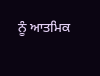ਨੂੰ ਆਤਮਿਕ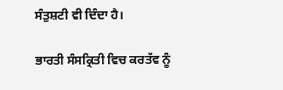ਸੰਤੁਸ਼ਟੀ ਵੀ ਦਿੰਦਾ ਹੈ।

ਭਾਰਤੀ ਸੰਸਕ੍ਰਿਤੀ ਵਿਚ ਕਰਤੱਵ ਨੂੰ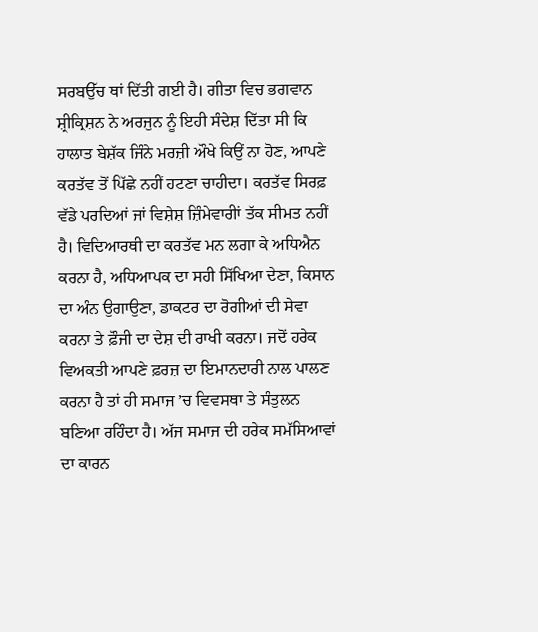ਸਰਬਉੱਚ ਥਾਂ ਦਿੱਤੀ ਗਈ ਹੈ। ਗੀਤਾ ਵਿਚ ਭਗਵਾਨ ਸ਼੍ਰੀਕ੍ਰਿਸ਼ਨ ਨੇ ਅਰਜੁਨ ਨੂੰ ਇਹੀ ਸੰਦੇਸ਼ ਦਿੱਤਾ ਸੀ ਕਿ ਹਾਲਾਤ ਬੇਸ਼ੱਕ ਜਿੰਨੇ ਮਰਜ਼ੀ ਔਖੇ ਕਿਉਂ ਨਾ ਹੋਣ, ਆਪਣੇ ਕਰਤੱਵ ਤੋਂ ਪਿੱਛੇ ਨਹੀਂ ਹਟਣਾ ਚਾਹੀਦਾ। ਕਰਤੱਵ ਸਿਰਫ਼ ਵੱਡੇ ਪਰਦਿਆਂ ਜਾਂ ਵਿਸ਼ੇਸ਼ ਜ਼ਿੰਮੇਵਾਰੀਾਂ ਤੱਕ ਸੀਮਤ ਨਹੀਂ ਹੈ। ਵਿਦਿਆਰਥੀ ਦਾ ਕਰਤੱਵ ਮਨ ਲਗਾ ਕੇ ਅਧਿਐਨ ਕਰਨਾ ਹੈ, ਅਧਿਆਪਕ ਦਾ ਸਹੀ ਸਿੱਖਿਆ ਦੇਣਾ, ਕਿਸਾਨ ਦਾ ਅੰਨ ਉਗਾਉਣਾ, ਡਾਕਟਰ ਦਾ ਰੋਗੀਆਂ ਦੀ ਸੇਵਾ ਕਰਨਾ ਤੇ ਫ਼ੌਜੀ ਦਾ ਦੇਸ਼ ਦੀ ਰਾਖੀ ਕਰਨਾ। ਜਦੋਂ ਹਰੇਕ ਵਿਅਕਤੀ ਆਪਣੇ ਫ਼ਰਜ਼ ਦਾ ਇਮਾਨਦਾਰੀ ਨਾਲ ਪਾਲਣ ਕਰਨਾ ਹੈ ਤਾਂ ਹੀ ਸਮਾਜ ’ਚ ਵਿਵਸਥਾ ਤੇ ਸੰਤੁਲਨ ਬਣਿਆ ਰਹਿੰਦਾ ਹੈ। ਅੱਜ ਸਮਾਜ ਦੀ ਹਰੇਕ ਸਮੱਸਿਆਵਾਂ ਦਾ ਕਾਰਨ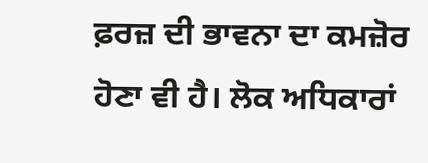ਫ਼ਰਜ਼ ਦੀ ਭਾਵਨਾ ਦਾ ਕਮਜ਼ੋਰ ਹੋਣਾ ਵੀ ਹੈ। ਲੋਕ ਅਧਿਕਾਰਾਂ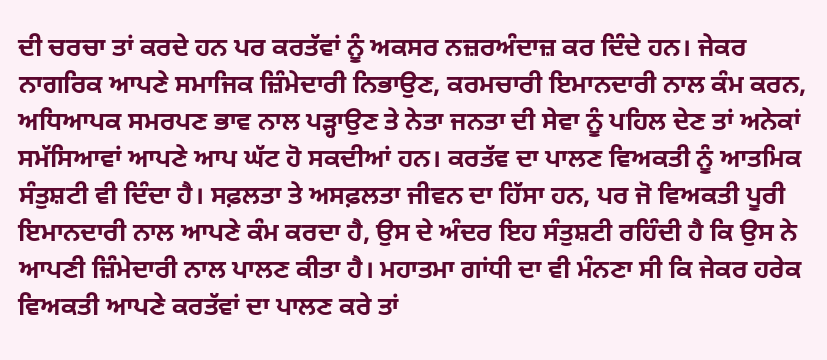ਦੀ ਚਰਚਾ ਤਾਂ ਕਰਦੇ ਹਨ ਪਰ ਕਰਤੱਵਾਂ ਨੂੰ ਅਕਸਰ ਨਜ਼ਰਅੰਦਾਜ਼ ਕਰ ਦਿੰਦੇ ਹਨ। ਜੇਕਰ ਨਾਗਰਿਕ ਆਪਣੇ ਸਮਾਜਿਕ ਜ਼ਿੰਮੇਦਾਰੀ ਨਿਭਾਉਣ, ਕਰਮਚਾਰੀ ਇਮਾਨਦਾਰੀ ਨਾਲ ਕੰਮ ਕਰਨ, ਅਧਿਆਪਕ ਸਮਰਪਣ ਭਾਵ ਨਾਲ ਪੜ੍ਹਾਉਣ ਤੇ ਨੇਤਾ ਜਨਤਾ ਦੀ ਸੇਵਾ ਨੂੰ ਪਹਿਲ ਦੇਣ ਤਾਂ ਅਨੇਕਾਂ ਸਮੱਸਿਆਵਾਂ ਆਪਣੇ ਆਪ ਘੱਟ ਹੋ ਸਕਦੀਆਂ ਹਨ। ਕਰਤੱਵ ਦਾ ਪਾਲਣ ਵਿਅਕਤੀ ਨੂੰ ਆਤਮਿਕ ਸੰਤੁਸ਼ਟੀ ਵੀ ਦਿੰਦਾ ਹੈ। ਸਫ਼ਲਤਾ ਤੇ ਅਸਫ਼ਲਤਾ ਜੀਵਨ ਦਾ ਹਿੱਸਾ ਹਨ, ਪਰ ਜੋ ਵਿਅਕਤੀ ਪੂਰੀ ਇਮਾਨਦਾਰੀ ਨਾਲ ਆਪਣੇ ਕੰਮ ਕਰਦਾ ਹੈ, ਉਸ ਦੇ ਅੰਦਰ ਇਹ ਸੰਤੁਸ਼ਟੀ ਰਹਿੰਦੀ ਹੈ ਕਿ ਉਸ ਨੇ ਆਪਣੀ ਜ਼ਿੰਮੇਦਾਰੀ ਨਾਲ ਪਾਲਣ ਕੀਤਾ ਹੈ। ਮਹਾਤਮਾ ਗਾਂਧੀ ਦਾ ਵੀ ਮੰਨਣਾ ਸੀ ਕਿ ਜੇਕਰ ਹਰੇਕ ਵਿਅਕਤੀ ਆਪਣੇ ਕਰਤੱਵਾਂ ਦਾ ਪਾਲਣ ਕਰੇ ਤਾਂ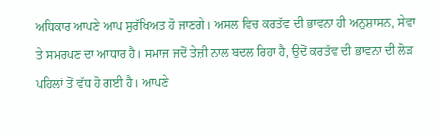ਅਧਿਕਾਰ ਆਪਣੇ ਆਪ ਸੁਰੱਖਿਅਤ ਹੋ ਜਾਣਗੇ। ਅਸਲ ਵਿਚ ਕਰਤੱਵ ਦੀ ਭਾਵਨਾ ਹੀ ਅਨੁਸ਼ਾਸਨ, ਸੇਵਾ ਤੇ ਸਮਰਪਣ ਦਾ ਆਧਾਰ ਹੈ। ਸਮਾਜ ਜਦੋਂ ਤੇਜ਼ੀ ਨਾਲ ਬਦਲ ਰਿਹਾ ਹੈ, ਉਦੋਂ ਕਰਤੱਵ ਦੀ ਭਾਵਨਾ ਦੀ ਲੋੜ ਪਹਿਲਾਂ ਤੋਂ ਵੱਧ ਹੋ ਗਈ ਹੈ। ਆਪਣੇ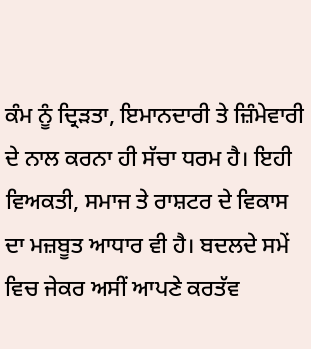ਕੰਮ ਨੂੰ ਦ੍ਰਿੜਤਾ, ਇਮਾਨਦਾਰੀ ਤੇ ਜ਼ਿੰਮੇਵਾਰੀ ਦੇ ਨਾਲ ਕਰਨਾ ਹੀ ਸੱਚਾ ਧਰਮ ਹੈ। ਇਹੀ ਵਿਅਕਤੀ, ਸਮਾਜ ਤੇ ਰਾਸ਼ਟਰ ਦੇ ਵਿਕਾਸ ਦਾ ਮਜ਼ਬੂਤ ਆਧਾਰ ਵੀ ਹੈ। ਬਦਲਦੇ ਸਮੇਂ ਵਿਚ ਜੇਕਰ ਅਸੀਂ ਆਪਣੇ ਕਰਤੱਵ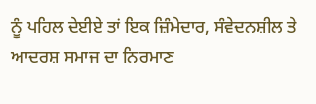ਨੂੰ ਪਹਿਲ ਦੇਈਏ ਤਾਂ ਇਕ ਜ਼ਿੰਮੇਦਾਰ, ਸੰਵੇਦਨਸ਼ੀਲ ਤੇ ਆਦਰਸ਼ ਸਮਾਜ ਦਾ ਨਿਰਮਾਣ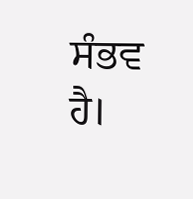ਸੰਭਵ ਹੈ।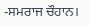-ਸਮਰਾਜ ਚੌਹਾਨ।